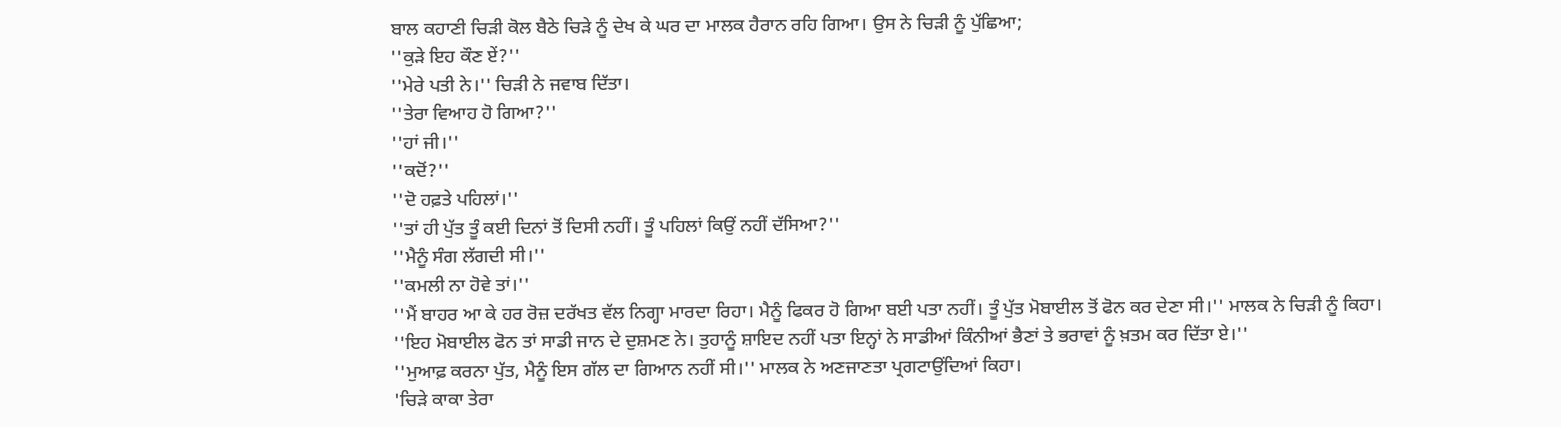ਬਾਲ ਕਹਾਣੀ ਚਿੜੀ ਕੋਲ ਬੈਠੇ ਚਿੜੇ ਨੂੰ ਦੇਖ ਕੇ ਘਰ ਦਾ ਮਾਲਕ ਹੈਰਾਨ ਰਹਿ ਗਿਆ। ਉਸ ਨੇ ਚਿੜੀ ਨੂੰ ਪੁੱਛਿਆ;
''ਕੁੜੇ ਇਹ ਕੌਣ ਏਂ?''
''ਮੇਰੇ ਪਤੀ ਨੇ।'' ਚਿੜੀ ਨੇ ਜਵਾਬ ਦਿੱਤਾ।
''ਤੇਰਾ ਵਿਆਹ ਹੋ ਗਿਆ?''
''ਹਾਂ ਜੀ।''
''ਕਦੋਂ?''
''ਦੋ ਹਫ਼ਤੇ ਪਹਿਲਾਂ।''
''ਤਾਂ ਹੀ ਪੁੱਤ ਤੂੰ ਕਈ ਦਿਨਾਂ ਤੋਂ ਦਿਸੀ ਨਹੀਂ। ਤੂੰ ਪਹਿਲਾਂ ਕਿਉਂ ਨਹੀਂ ਦੱਸਿਆ?''
''ਮੈਨੂੰ ਸੰਗ ਲੱਗਦੀ ਸੀ।''
''ਕਮਲੀ ਨਾ ਹੋਵੇ ਤਾਂ।''
''ਮੈਂ ਬਾਹਰ ਆ ਕੇ ਹਰ ਰੋਜ਼ ਦਰੱਖਤ ਵੱਲ ਨਿਗ੍ਹਾ ਮਾਰਦਾ ਰਿਹਾ। ਮੈਨੂੰ ਫਿਕਰ ਹੋ ਗਿਆ ਬਈ ਪਤਾ ਨਹੀਂ। ਤੂੰ ਪੁੱਤ ਮੋਬਾਈਲ ਤੋਂ ਫੋਨ ਕਰ ਦੇਣਾ ਸੀ।'' ਮਾਲਕ ਨੇ ਚਿੜੀ ਨੂੰ ਕਿਹਾ।
''ਇਹ ਮੋਬਾਈਲ ਫੋਨ ਤਾਂ ਸਾਡੀ ਜਾਨ ਦੇ ਦੁਸ਼ਮਣ ਨੇ। ਤੁਹਾਨੂੰ ਸ਼ਾਇਦ ਨਹੀਂ ਪਤਾ ਇਨ੍ਹਾਂ ਨੇ ਸਾਡੀਆਂ ਕਿੰਨੀਆਂ ਭੈਣਾਂ ਤੇ ਭਰਾਵਾਂ ਨੂੰ ਖ਼ਤਮ ਕਰ ਦਿੱਤਾ ਏ।''
''ਮੁਆਫ਼ ਕਰਨਾ ਪੁੱਤ, ਮੈਨੂੰ ਇਸ ਗੱਲ ਦਾ ਗਿਆਨ ਨਹੀਂ ਸੀ।'' ਮਾਲਕ ਨੇ ਅਣਜਾਣਤਾ ਪ੍ਰਗਟਾਉਂਦਿਆਂ ਕਿਹਾ।
'ਚਿੜੇ ਕਾਕਾ ਤੇਰਾ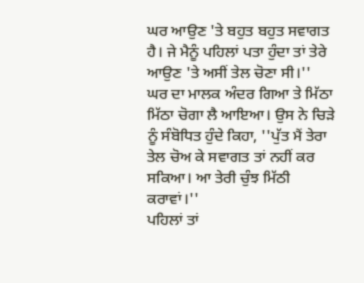ਘਰ ਆਉਣ 'ਤੇ ਬਹੁਤ ਬਹੁਤ ਸਵਾਗਤ ਹੈ। ਜੇ ਮੈਨੂੰ ਪਹਿਲਾਂ ਪਤਾ ਹੁੰਦਾ ਤਾਂ ਤੇਰੇ ਆਉਣ 'ਤੇ ਅਸੀਂ ਤੇਲ ਚੋਣਾ ਸੀ।''
ਘਰ ਦਾ ਮਾਲਕ ਅੰਦਰ ਗਿਆ ਤੇ ਮਿੱਠਾ ਮਿੱਠਾ ਚੋਗਾ ਲੈ ਆਇਆ। ਉਸ ਨੇ ਚਿੜੇ ਨੂੰ ਸੰਬੋਧਿਤ ਹੁੰਦੇ ਕਿਹਾ, ''ਪੁੱਤ ਮੈਂ ਤੇਰਾ ਤੇਲ ਚੋਅ ਕੇ ਸਵਾਗਤ ਤਾਂ ਨਹੀਂ ਕਰ ਸਕਿਆ। ਆ ਤੇਰੀ ਚੁੰਝ ਮਿੱਠੀ ਕਰਾਵਾਂ।''
ਪਹਿਲਾਂ ਤਾਂ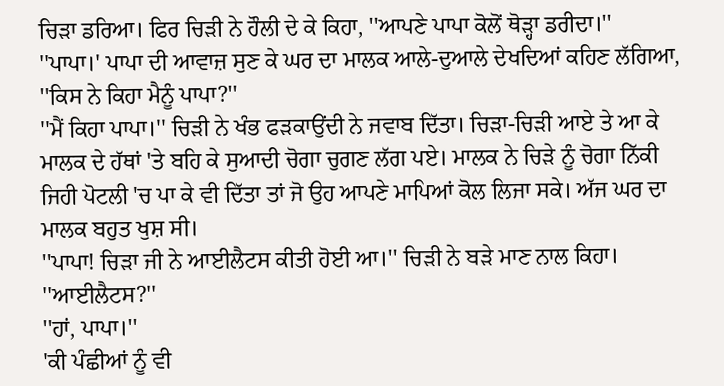ਚਿੜਾ ਡਰਿਆ। ਫਿਰ ਚਿੜੀ ਨੇ ਹੌਲੀ ਦੇ ਕੇ ਕਿਹਾ, ''ਆਪਣੇ ਪਾਪਾ ਕੋਲੋਂ ਥੋੜ੍ਹਾ ਡਰੀਦਾ।''
''ਪਾਪਾ।' ਪਾਪਾ ਦੀ ਆਵਾਜ਼ ਸੁਣ ਕੇ ਘਰ ਦਾ ਮਾਲਕ ਆਲੇ-ਦੁਆਲੇ ਦੇਖਦਿਆਂ ਕਹਿਣ ਲੱਗਿਆ, ''ਕਿਸ ਨੇ ਕਿਹਾ ਮੈਨੂੰ ਪਾਪਾ?''
''ਮੈਂ ਕਿਹਾ ਪਾਪਾ।'' ਚਿੜੀ ਨੇ ਖੰਭ ਫੜਕਾਉਂਦੀ ਨੇ ਜਵਾਬ ਦਿੱਤਾ। ਚਿੜਾ-ਚਿੜੀ ਆਏ ਤੇ ਆ ਕੇ ਮਾਲਕ ਦੇ ਹੱਥਾਂ 'ਤੇ ਬਹਿ ਕੇ ਸੁਆਦੀ ਚੋਗਾ ਚੁਗਣ ਲੱਗ ਪਏ। ਮਾਲਕ ਨੇ ਚਿੜੇ ਨੂੰ ਚੋਗਾ ਨਿੱਕੀ ਜਿਹੀ ਪੋਟਲੀ 'ਚ ਪਾ ਕੇ ਵੀ ਦਿੱਤਾ ਤਾਂ ਜੋ ਉਹ ਆਪਣੇ ਮਾਪਿਆਂ ਕੋਲ ਲਿਜਾ ਸਕੇ। ਅੱਜ ਘਰ ਦਾ ਮਾਲਕ ਬਹੁਤ ਖੁਸ਼ ਸੀ।
''ਪਾਪਾ! ਚਿੜਾ ਜੀ ਨੇ ਆਈਲੈਟਸ ਕੀਤੀ ਹੋਈ ਆ।'' ਚਿੜੀ ਨੇ ਬੜੇ ਮਾਣ ਨਾਲ ਕਿਹਾ।
''ਆਈਲੈਟਸ?''
''ਹਾਂ, ਪਾਪਾ।''
'ਕੀ ਪੰਛੀਆਂ ਨੂੰ ਵੀ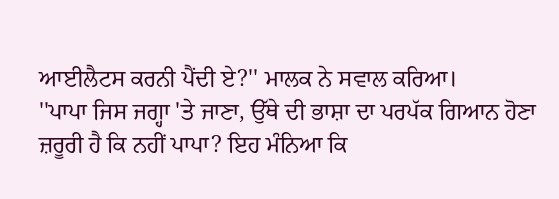ਆਈਲੈਟਸ ਕਰਨੀ ਪੈਂਦੀ ਏ?'' ਮਾਲਕ ਨੇ ਸਵਾਲ ਕਰਿਆ।
''ਪਾਪਾ ਜਿਸ ਜਗ੍ਹਾ 'ਤੇ ਜਾਣਾ, ਉੱਥੇ ਦੀ ਭਾਸ਼ਾ ਦਾ ਪਰਪੱਕ ਗਿਆਨ ਹੋਣਾ ਜ਼ਰੂਰੀ ਹੈ ਕਿ ਨਹੀਂ ਪਾਪਾ? ਇਹ ਮੰਨਿਆ ਕਿ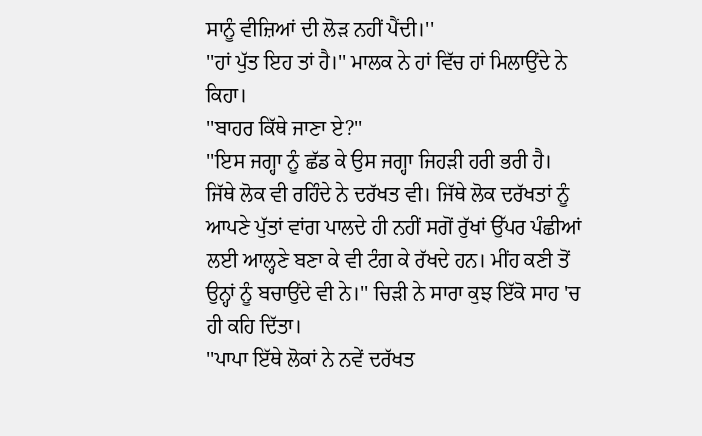ਸਾਨੂੰ ਵੀਜ਼ਿਆਂ ਦੀ ਲੋੜ ਨਹੀਂ ਪੈਂਦੀ।''
''ਹਾਂ ਪੁੱਤ ਇਹ ਤਾਂ ਹੈ।'' ਮਾਲਕ ਨੇ ਹਾਂ ਵਿੱਚ ਹਾਂ ਮਿਲਾਉਂਦੇ ਨੇ ਕਿਹਾ।
''ਬਾਹਰ ਕਿੱਥੇ ਜਾਣਾ ਏ?''
''ਇਸ ਜਗ੍ਹਾ ਨੂੰ ਛੱਡ ਕੇ ਉਸ ਜਗ੍ਹਾ ਜਿਹੜੀ ਹਰੀ ਭਰੀ ਹੈ। ਜਿੱਥੇ ਲੋਕ ਵੀ ਰਹਿੰਦੇ ਨੇ ਦਰੱਖਤ ਵੀ। ਜਿੱਥੇ ਲੋਕ ਦਰੱਖਤਾਂ ਨੂੰ ਆਪਣੇ ਪੁੱਤਾਂ ਵਾਂਗ ਪਾਲਦੇ ਹੀ ਨਹੀਂ ਸਗੋਂ ਰੁੱਖਾਂ ਉੱਪਰ ਪੰਛੀਆਂ ਲਈ ਆਲ੍ਹਣੇ ਬਣਾ ਕੇ ਵੀ ਟੰਗ ਕੇ ਰੱਖਦੇ ਹਨ। ਮੀਂਹ ਕਣੀ ਤੋਂ ਉਨ੍ਹਾਂ ਨੂੰ ਬਚਾਉਂਦੇ ਵੀ ਨੇ।'' ਚਿੜੀ ਨੇ ਸਾਰਾ ਕੁਝ ਇੱਕੋ ਸਾਹ 'ਚ ਹੀ ਕਹਿ ਦਿੱਤਾ।
''ਪਾਪਾ ਇੱਥੇ ਲੋਕਾਂ ਨੇ ਨਵੇਂ ਦਰੱਖਤ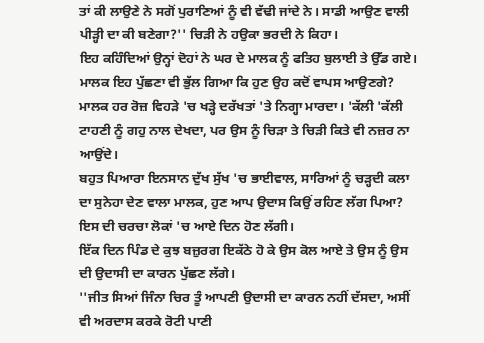ਤਾਂ ਕੀ ਲਾਉਣੇ ਨੇ ਸਗੋਂ ਪੁਰਾਣਿਆਂ ਨੂੰ ਵੀ ਵੱਢੀ ਜਾਂਦੇ ਨੇ। ਸਾਡੀ ਆਉਣ ਵਾਲੀ ਪੀੜ੍ਹੀ ਦਾ ਕੀ ਬਣੇਗਾ?'' ਚਿੜੀ ਨੇ ਹਉਕਾ ਭਰਦੀ ਨੇ ਕਿਹਾ।
ਇਹ ਕਹਿੰਦਿਆਂ ਉਨ੍ਹਾਂ ਦੋਹਾਂ ਨੇ ਘਰ ਦੇ ਮਾਲਕ ਨੂੰ ਫਤਿਹ ਬੁਲਾਈ ਤੇ ਉੱਡ ਗਏ। ਮਾਲਕ ਇਹ ਪੁੱਛਣਾ ਵੀ ਭੁੱਲ ਗਿਆ ਕਿ ਹੁਣ ਉਹ ਕਦੋਂ ਵਾਪਸ ਆਉਣਗੇ?
ਮਾਲਕ ਹਰ ਰੋਜ਼ ਵਿਹੜੇ 'ਚ ਖੜ੍ਹੇ ਦਰੱਖਤਾਂ 'ਤੇ ਨਿਗ੍ਹਾ ਮਾਰਦਾ। 'ਕੱਲੀ 'ਕੱਲੀ ਟਾਹਣੀ ਨੂੰ ਗਹੁ ਨਾਲ ਦੇਖਦਾ, ਪਰ ਉਸ ਨੂੰ ਚਿੜਾ ਤੇ ਚਿੜੀ ਕਿਤੇ ਵੀ ਨਜ਼ਰ ਨਾ ਆਉਂਦੇ।
ਬਹੁਤ ਪਿਆਰਾ ਇਨਸਾਨ ਦੁੱਖ ਸੁੱਖ 'ਚ ਭਾਈਵਾਲ, ਸਾਰਿਆਂ ਨੂੰ ਚੜ੍ਹਦੀ ਕਲਾ ਦਾ ਸੁਨੇਹਾ ਦੇਣ ਵਾਲਾ ਮਾਲਕ, ਹੁਣ ਆਪ ਉਦਾਸ ਕਿਉਂ ਰਹਿਣ ਲੱਗ ਪਿਆ? ਇਸ ਦੀ ਚਰਚਾ ਲੋਕਾਂ 'ਚ ਆਏ ਦਿਨ ਹੋਣ ਲੱਗੀ।
ਇੱਕ ਦਿਨ ਪਿੰਡ ਦੇ ਕੁਝ ਬਜ਼ੁਰਗ ਇਕੱਠੇ ਹੋ ਕੇ ਉਸ ਕੋਲ ਆਏ ਤੇ ਉਸ ਨੂੰ ਉਸ ਦੀ ਉਦਾਸੀ ਦਾ ਕਾਰਨ ਪੁੱਛਣ ਲੱਗੇ।
''ਜੀਤ ਸਿਆਂ ਜਿੰਨਾ ਚਿਰ ਤੂੰ ਆਪਣੀ ਉਦਾਸੀ ਦਾ ਕਾਰਨ ਨਹੀਂ ਦੱਸਦਾ, ਅਸੀਂ ਵੀ ਅਰਦਾਸ ਕਰਕੇ ਰੋਟੀ ਪਾਣੀ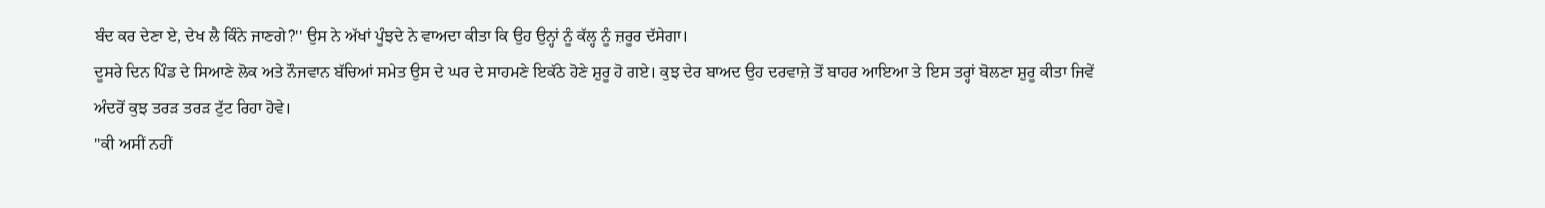ਬੰਦ ਕਰ ਦੇਣਾ ਏ, ਦੇਖ ਲੈ ਕਿੰਨੇ ਜਾਣਗੇ?'' ਉਸ ਨੇ ਅੱਖਾਂ ਪੂੰਝਦੇ ਨੇ ਵਾਅਦਾ ਕੀਤਾ ਕਿ ਉਹ ਉਨ੍ਹਾਂ ਨੂੰ ਕੱਲ੍ਹ ਨੂੰ ਜ਼ਰੂਰ ਦੱਸੇਗਾ।
ਦੂਸਰੇ ਦਿਨ ਪਿੰਡ ਦੇ ਸਿਆਣੇ ਲੋਕ ਅਤੇ ਨੌਜਵਾਨ ਬੱਚਿਆਂ ਸਮੇਤ ਉਸ ਦੇ ਘਰ ਦੇ ਸਾਹਮਣੇ ਇਕੱਠੇ ਹੋਣੇ ਸ਼ੁਰੂ ਹੋ ਗਏ। ਕੁਝ ਦੇਰ ਬਾਅਦ ਉਹ ਦਰਵਾਜ਼ੇ ਤੋਂ ਬਾਹਰ ਆਇਆ ਤੇ ਇਸ ਤਰ੍ਹਾਂ ਬੋਲਣਾ ਸ਼ੁਰੂ ਕੀਤਾ ਜਿਵੇਂ ਅੰਦਰੋਂ ਕੁਝ ਤਰੜ ਤਰੜ ਟੁੱਟ ਰਿਹਾ ਹੋਵੇ।
''ਕੀ ਅਸੀਂ ਨਹੀਂ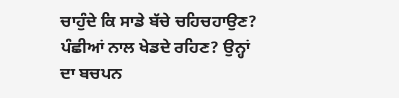ਚਾਹੁੰਦੇ ਕਿ ਸਾਡੇ ਬੱਚੇ ਚਹਿਚਹਾਉਣ? ਪੰਛੀਆਂ ਨਾਲ ਖੇਡਦੇ ਰਹਿਣ? ਉਨ੍ਹਾਂ ਦਾ ਬਚਪਨ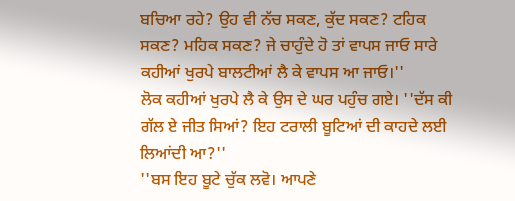ਬਚਿਆ ਰਹੇ? ਉਹ ਵੀ ਨੱਚ ਸਕਣ, ਕੁੱਦ ਸਕਣ? ਟਹਿਕ ਸਕਣ? ਮਹਿਕ ਸਕਣ? ਜੇ ਚਾਹੁੰਦੇ ਹੋ ਤਾਂ ਵਾਪਸ ਜਾਓ ਸਾਰੇ ਕਹੀਆਂ ਖੁਰਪੇ ਬਾਲਟੀਆਂ ਲੈ ਕੇ ਵਾਪਸ ਆ ਜਾਓ।''
ਲੋਕ ਕਹੀਆਂ ਖੁਰਪੇ ਲੈ ਕੇ ਉਸ ਦੇ ਘਰ ਪਹੁੰਚ ਗਏ। ''ਦੱਸ ਕੀ ਗੱਲ ਏ ਜੀਤ ਸਿਆਂ? ਇਹ ਟਰਾਲੀ ਬੂਟਿਆਂ ਦੀ ਕਾਹਦੇ ਲਈ ਲਿਆਂਦੀ ਆ?''
''ਬਸ ਇਹ ਬੂਟੇ ਚੁੱਕ ਲਵੋ। ਆਪਣੇ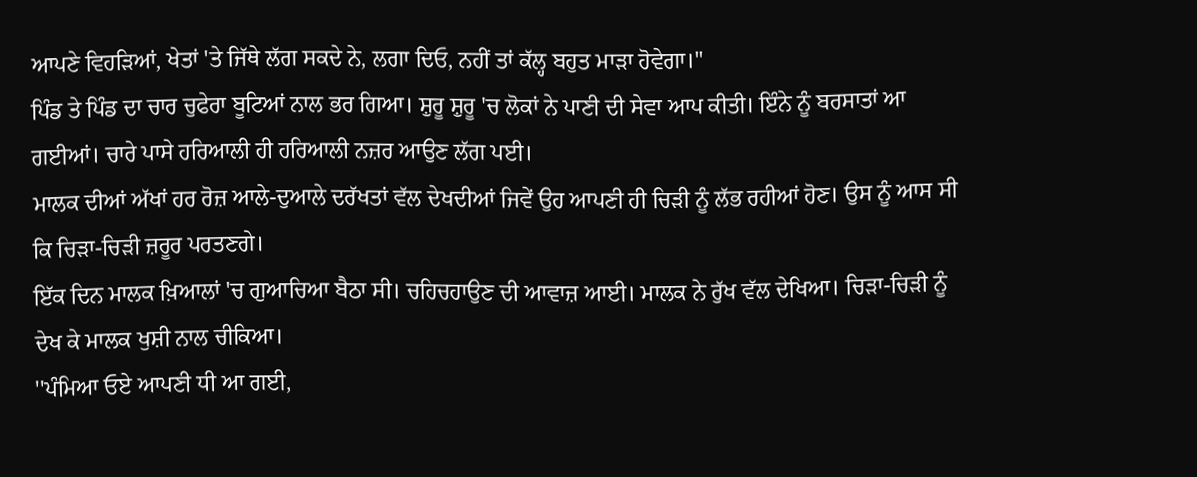ਆਪਣੇ ਵਿਹੜਿਆਂ, ਖੇਤਾਂ 'ਤੇ ਜਿੱਥੇ ਲੱਗ ਸਕਦੇ ਨੇ, ਲਗਾ ਦਿਓ, ਨਹੀਂ ਤਾਂ ਕੱਲ੍ਹ ਬਹੁਤ ਮਾੜਾ ਹੋਵੇਗਾ।''
ਪਿੰਡ ਤੇ ਪਿੰਡ ਦਾ ਚਾਰ ਚੁਫੇਰਾ ਬੂਟਿਆਂ ਨਾਲ ਭਰ ਗਿਆ। ਸ਼ੁਰੂ ਸ਼ੁਰੂ 'ਚ ਲੋਕਾਂ ਨੇ ਪਾਣੀ ਦੀ ਸੇਵਾ ਆਪ ਕੀਤੀ। ਇੰਨੇ ਨੂੰ ਬਰਸਾਤਾਂ ਆ ਗਈਆਂ। ਚਾਰੇ ਪਾਸੇ ਹਰਿਆਲੀ ਹੀ ਹਰਿਆਲੀ ਨਜ਼ਰ ਆਉਣ ਲੱਗ ਪਈ।
ਮਾਲਕ ਦੀਆਂ ਅੱਖਾਂ ਹਰ ਰੋਜ਼ ਆਲੇ-ਦੁਆਲੇ ਦਰੱਖਤਾਂ ਵੱਲ ਦੇਖਦੀਆਂ ਜਿਵੇਂ ਉਹ ਆਪਣੀ ਹੀ ਚਿੜੀ ਨੂੰ ਲੱਭ ਰਹੀਆਂ ਹੋਣ। ਉਸ ਨੂੰ ਆਸ ਸੀ ਕਿ ਚਿੜਾ-ਚਿੜੀ ਜ਼ਰੂਰ ਪਰਤਣਗੇ।
ਇੱਕ ਦਿਨ ਮਾਲਕ ਖ਼ਿਆਲਾਂ 'ਚ ਗੁਆਚਿਆ ਬੈਠਾ ਸੀ। ਚਹਿਚਹਾਉਣ ਦੀ ਆਵਾਜ਼ ਆਈ। ਮਾਲਕ ਨੇ ਰੁੱਖ ਵੱਲ ਦੇਖਿਆ। ਚਿੜਾ-ਚਿੜੀ ਨੂੰ ਦੇਖ ਕੇ ਮਾਲਕ ਖੁਸ਼ੀ ਨਾਲ ਚੀਕਿਆ।
''ਪੰਮਿਆ ਓਏ ਆਪਣੀ ਧੀ ਆ ਗਈ,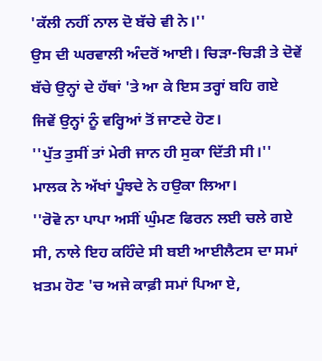'ਕੱਲੀ ਨਹੀਂ ਨਾਲ ਦੋ ਬੱਚੇ ਵੀ ਨੇ।''
ਉਸ ਦੀ ਘਰਵਾਲੀ ਅੰਦਰੋਂ ਆਈ। ਚਿੜਾ-ਚਿੜੀ ਤੇ ਦੋਵੇਂ ਬੱਚੇ ਉਨ੍ਹਾਂ ਦੇ ਹੱਥਾਂ 'ਤੇ ਆ ਕੇ ਇਸ ਤਰ੍ਹਾਂ ਬਹਿ ਗਏ ਜਿਵੇਂ ਉਨ੍ਹਾਂ ਨੂੰ ਵਰ੍ਹਿਆਂ ਤੋਂ ਜਾਣਦੇ ਹੋਣ।
''ਪੁੱਤ ਤੁਸੀਂ ਤਾਂ ਮੇਰੀ ਜਾਨ ਹੀ ਸੁਕਾ ਦਿੱਤੀ ਸੀ।'' ਮਾਲਕ ਨੇ ਅੱਖਾਂ ਪੂੰਝਦੇ ਨੇ ਹਉਕਾ ਲਿਆ।
''ਰੋਵੋ ਨਾ ਪਾਪਾ ਅਸੀਂ ਘੁੰਮਣ ਫਿਰਨ ਲਈ ਚਲੇ ਗਏ ਸੀ, ਨਾਲੇ ਇਹ ਕਹਿੰਦੇ ਸੀ ਬਈ ਆਈਲੈਟਸ ਦਾ ਸਮਾਂ ਖ਼ਤਮ ਹੋਣ 'ਚ ਅਜੇ ਕਾਫ਼ੀ ਸਮਾਂ ਪਿਆ ਏ,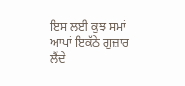ਇਸ ਲਈ ਕੁਝ ਸਮਾਂ ਆਪਾਂ ਇਕੱਠੇ ਗੁਜ਼ਾਰ ਲੈਂਦੇ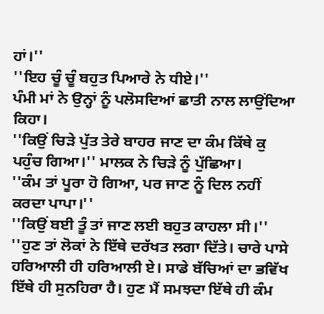ਹਾਂ।''
''ਇਹ ਚੂੰ ਚੂੰ ਬਹੁਤ ਪਿਆਰੇ ਨੇ ਧੀਏ।''
ਪੰਮੀ ਮਾਂ ਨੇ ਉਨ੍ਹਾਂ ਨੂੰ ਪਲੋਸਦਿਆਂ ਛਾਤੀ ਨਾਲ ਲਾਉਂਦਿਆ ਕਿਹਾ।
''ਕਿਉਂ ਚਿੜੇ ਪੁੱਤ ਤੇਰੇ ਬਾਹਰ ਜਾਣ ਦਾ ਕੰਮ ਕਿੱਥੇ ਕੁ ਪਹੁੰਚ ਗਿਆ।'' ਮਾਲਕ ਨੇ ਚਿੜੇ ਨੂੰ ਪੁੱਛਿਆ।
''ਕੰਮ ਤਾਂ ਪੂਰਾ ਹੋ ਗਿਆ, ਪਰ ਜਾਣ ਨੂੰ ਦਿਲ ਨਹੀਂ ਕਰਦਾ ਪਾਪਾ।''
''ਕਿਉਂ ਬਈ ਤੂੰ ਤਾਂ ਜਾਣ ਲਈ ਬਹੁਤ ਕਾਹਲਾ ਸੀ।''
''ਹੁਣ ਤਾਂ ਲੋਕਾਂ ਨੇ ਇੱਥੇ ਦਰੱਖਤ ਲਗਾ ਦਿੱਤੇ। ਚਾਰੇ ਪਾਸੇ ਹਰਿਆਲੀ ਹੀ ਹਰਿਆਲੀ ਏ। ਸਾਡੇ ਬੱਚਿਆਂ ਦਾ ਭਵਿੱਖ ਇੱਥੇ ਹੀ ਸੁਨਹਿਰਾ ਹੈ। ਹੁਣ ਮੈਂ ਸਮਝਦਾ ਇੱਥੇ ਹੀ ਕੰਮ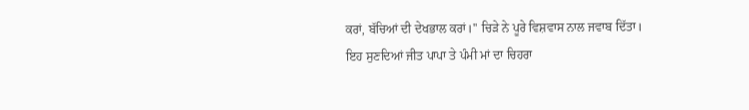ਕਰਾਂ, ਬੱਚਿਆਂ ਦੀ ਦੇਖਭਾਲ ਕਰਾਂ।'' ਚਿੜੇ ਨੇ ਪੂਰੇ ਵਿਸ਼ਵਾਸ ਨਾਲ ਜਵਾਬ ਦਿੱਤਾ।
ਇਹ ਸੁਣਦਿਆਂ ਜੀਤ ਪਾਪਾ ਤੇ ਪੰਮੀ ਮਾਂ ਦਾ ਚਿਹਰਾ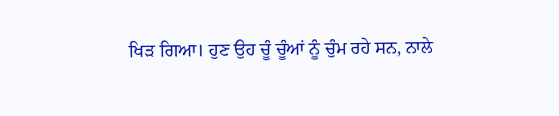ਖਿੜ ਗਿਆ। ਹੁਣ ਉਹ ਚੂੰ ਚੂੰਆਂ ਨੂੰ ਚੁੰਮ ਰਹੇ ਸਨ, ਨਾਲੇ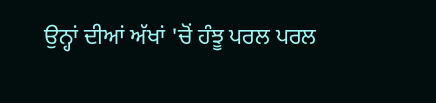ਉਨ੍ਹਾਂ ਦੀਆਂ ਅੱਖਾਂ 'ਚੋਂ ਹੰਝੂ ਪਰਲ ਪਰਲ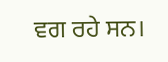ਵਗ ਰਹੇ ਸਨ।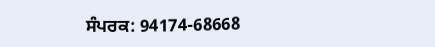ਸੰਪਰਕ: 94174-68668